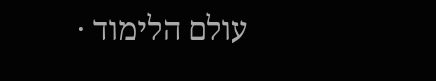עולם הלימוד ·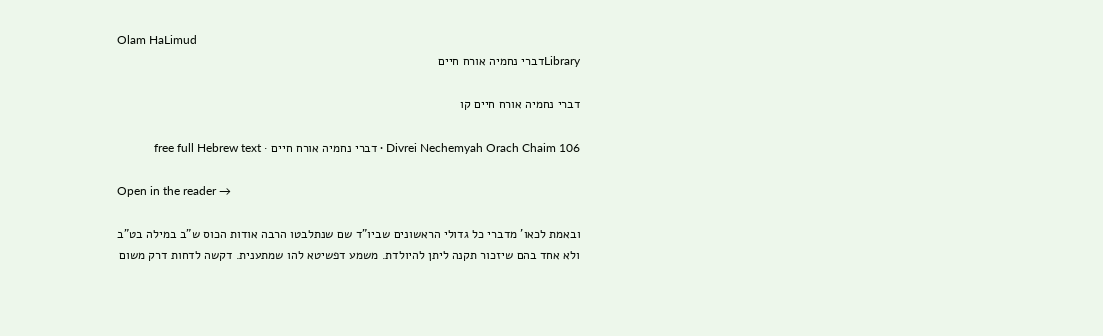Olam HaLimud
Libraryדברי נחמיה אורח חיים

דברי נחמיה אורח חיים קו

Divrei Nechemyah Orach Chaim 106 · דברי נחמיה אורח חיים · free full Hebrew text

Open in the reader →

ובאמת לכאו' מדברי כל גדולי הראשונים שביו"ד שם שנתלבטו הרבה אודות הכוס ש"ב במילה בט"ב ולא אחד בהם שיזכור תקנה ליתן להיולדת. משמע דפשיטא להו שמתענית. דקשה לדחות דרק משום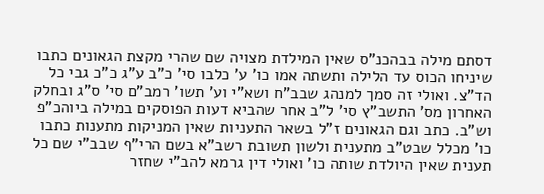דסתם מילה בבהכנ"ס שאין המילדת מצויה שם שהרי מקצת הגאונים כתבו שיניחו הכוס עד הלילה ותשתה אמו כו' ע' כלבו סי' כ"ב ע"ג כ"כ גבי כל הד"צ. ואולי זה סמך למנהג שבב"ח ושא"י וע' תשו' רמב"ם סי' ס"ג ובחלק האחרון מס' התשב"ץ סי' ל"ב אחר שהביא דעות הפוסקים במילה ביוהכ"פ וש"ב. כתב וגם הגאונים ז"ל בשאר התעניות שאין המניקות מתענות כתבו כו' מכלל שבט"ב מתענית ולשון תשובת רשב"א בשם הרי"ף שבב"י שם כל תענית שאין היולדת שותה כו' ואולי דין גרמא להב"י שחזר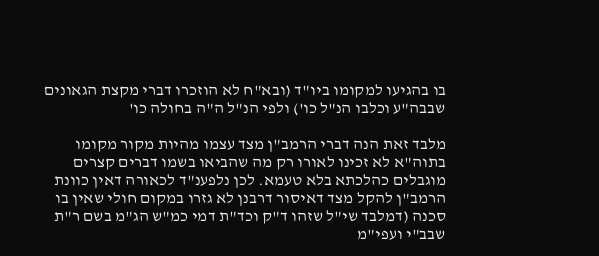בו בהגיעו למקומו ביו"ד (ובא"ח לא הוזכרו דברי מקצת הגאונים שבבה"ע וכלבו הנ"ל כו') ולפי הנ"ל ה"ה בחולה כו'

מלבד זאת הנה דברי הרמב"ן מצד עצמו מהיות מקור מקומו בתוה"א לא זכינו לאורו רק מה שהביאו בשמו דברים קצרים מוגבלים כהלכתא בלא טעמא. לכן נלפענ"ד לכאורה דאין כוונת הרמב"ן להקל מצד דאיסור דרבנן לא גזרו במקום חולי שאין בו סכנה (דמלבד שי"ל שזהו ד"ק וכד"ת דמי כמ"ש הג"מ בשם ר"ת שבב"י ועפי"מ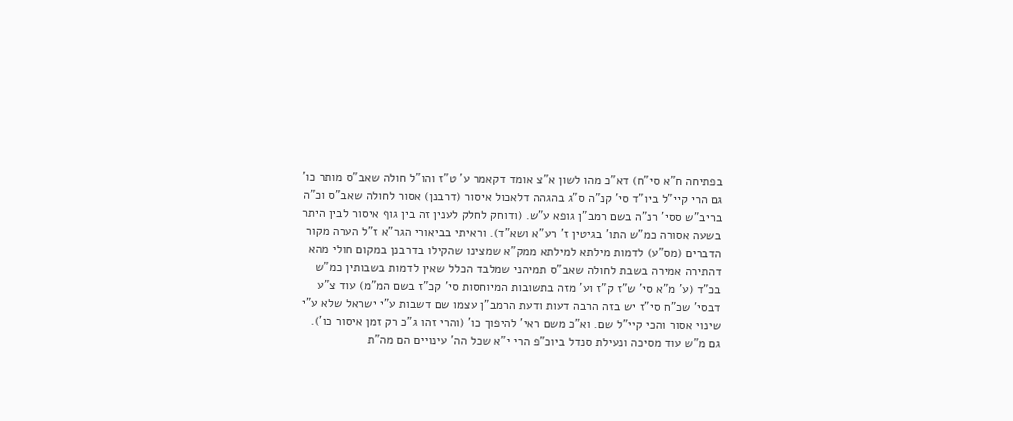בפתיחה ח"א סי"ח) דא"כ מהו לשון א"צ אומד דקאמר ע' ט"ז והו"ל חולה שאב"ס מותר כו' גם הרי קיי"ל ביו"ד סי' קנ"ה ס"ג בהגהה דלאכול איסור (דרבנן) אסור לחולה שאב"ס וכ"ה בריב"ש ססי' רנ"ה בשם רמב"ן גופא ע"ש. (ודוחק לחלק לענין זה בין גוף איסור לבין היתר בשעה אסורה כמ"ש התו' בגיטין ז' רע"א ושא"ד). וראיתי בביאורי הגר"א ז"ל הערה מקור הדברים (מס"ע) לדמות מילתא למילתא ממק"א שמצינו שהקילו בדרבנן במקום חולי מהא דהתירה אמירה בשבת לחולה שאב"ס תמיהני שמלבד הכלל שאין לדמות בשבותין כמ"ש בכ"ד (ע' מ"א סי' ש"ז ק"ז וע' מזה בתשובות המיוחסות סי' קכ"ז בשם המ"מ) עוד צ"ע דבסי' שכ"ח סי"ז יש בזה הרבה דעות ודעת הרמב"ן עצמו שם דשבות ע"י ישראל שלא ע"י שינוי אסור והכי קיי"ל שם. וא"כ משם ראי' להיפוך כו' (והרי זהו ג"כ רק זמן איסור כו'). גם מ"ש עוד מסיכה ונעילת סנדל ביוכ"פ הרי י"א שכל הה' עינויים הם מה"ת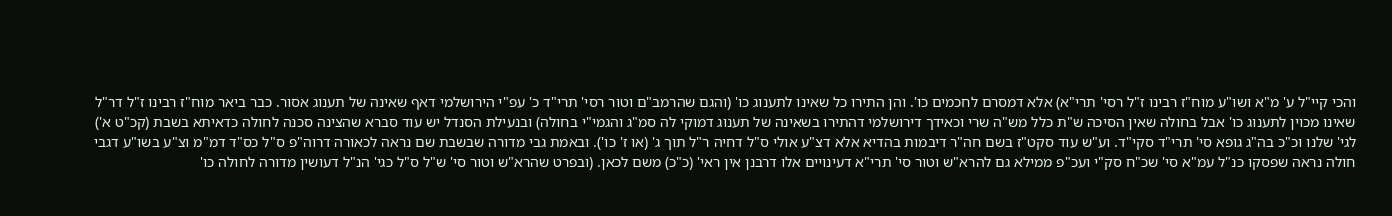והכי קיי"ל ע' מ"א ושו"ע מוח"ז רבינו ז"ל רסי' תרי"א) אלא דמסרם לחכמים כו'. והן התירו כל שאינו לתענוג כו' (והגם שהרמב"ם וטור רסי' תרי"ד כ' עפ"י הירושלמי דאף שאינה של תענוג אסור. כבר ביאר מוח"ז רבינו ז"ל דר"ל שאינו מכוין לתענוג כו' אבל בחולה שאין הסיכה ש"ת כלל מש"ה שרי וכאידך דירושלמי דהתירו בשאינה של תענוג דמוקי לה סמ"ג והגמי"י בחולה) ובנעילת הסנדל יש עוד סברא שהצינה סכנה לחולה כדאיתא בשבת (קכ"ט א') לגי' שלנו וכ"כ בה"ג גופא סי' תרי"ד סקי"ד. וע"ש עוד סקט"ז בשם חה"ר דיבמות בהדיא אלא דצ"ע אולי ס"ל דחיה ר"ל תוך ג' (או ז' כו'). ובאמת גבי מדורה שבשבת שם נראה לכאורה דרוה"פ ס"ל כס"ד דמ"מ וצ"ע בשו"ע דגבי חולה נראה שפסקו כנ"ל עמ"א סי' שכ"ח סק"י ועכ"פ ממילא גם להרא"ש וטור סי' תרי"א דעינויים אלו דרבנן אין ראי' (כ"כ) משם לכאן. (ובפרט שהרא"ש וטור סי' ש"ל ס"ל כגי' הנ"ל דעושין מדורה לחולה כו'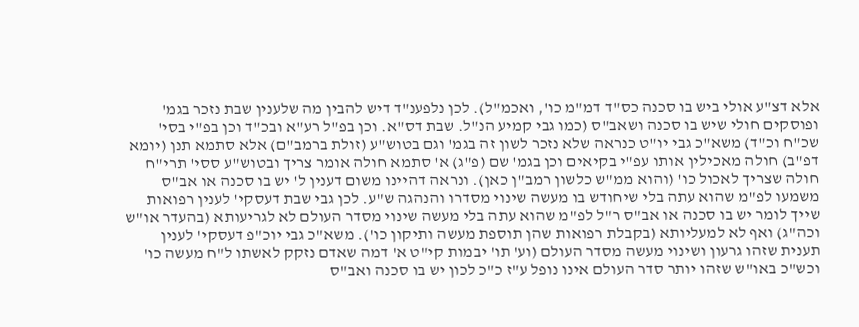אלא דצ"ע אולי ביש בו סכנה כס"ד דמ"מ כו', ואכמ"ל). לכן נלפענ"ד דיש להבין מה שלענין שבת נזכר בגמ' ופוסקים חולי שיש בו סכנה ושאב"ס (כמו גבי קמיע הנ"ל. שבת דס"א. וכן בפ"ל רע"א ובכ"ד וכן בפ"י בסי' שכ"ח וכ"ד) משא"כ גבי יו"ט כנראה שלא נזכר לשון זה בגמ' וגם בטוש"ע (זולת ברמב"ם) אלא סתמא תנן (יומא דפ"ב) חולה מאכילין אותו עפ"י בקיאים וכן בגמ' שם (פ"ג) א' סתמא חולה אומר צריך ובטוש"ע ססי' תרי"ח חולה שצריך לאכול כו' (והוא ממ"ש כלשון רמב"ן כאן). ונראה דהיינו משום דענין ל' יש בו סכנה או אב"ס משמעו לפ"מ שהוא עתה בלי שיחודש בו מעשה שינוי מסדרו והנהגה ש"ע. לכן גבי שבת דעסקי' לענין רפואות שייך לומר יש בו סכנה או אב"ס ר"ל לפ"מ שהוא עתה בלי מעשה שינוי מסדר העולם לא לגריעותא (בהעדר או"ש וכה"ג) ואף לא למעליותא (בקבלת רפואות שהן תוספת מעשה ותיקון כו'). משא"כ גבי יוכ"פ דעסקי' לענין תענית שזהו גרעון ושינוי מעשה מסדר העולם (וע' תו' יבמות קי"ט א' דמה שאדם נזקק לאשתו ל"ח מעשה כו' וכש"כ באו"ש שזהו יותר סדר העולם אינו נופל ע"ז כ"כ לכון יש בו סכנה ואב"ס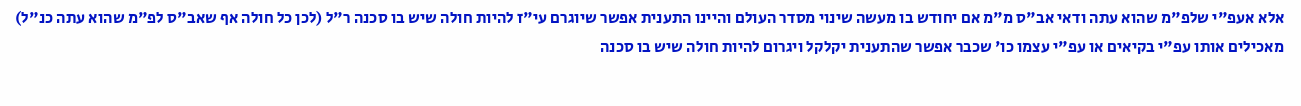אלא אעפ"י שלפ"מ שהוא עתה ודאי אב"ס מ"מ אם יחודש בו מעשה שינוי מסדר העולם והיינו התענית אפשר שיוגרם עי"ז להיות חולה שיש בו סכנה ר"ל (לכן כל חולה אף שאב"ס לפ"מ שהוא עתה כנ"ל) מאכילים אותו עפ"י בקיאים או עפ"י עצמו כו' שכבר אפשר שהתענית יקלקל ויגרום להיות חולה שיש בו סכנה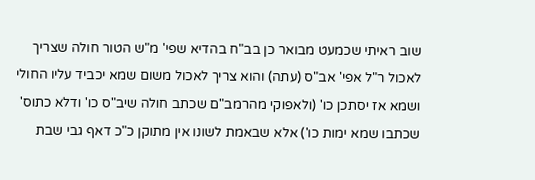שוב ראיתי שכמעט מבואר כן בב"ח בהדיא שפי' מ"ש הטור חולה שצריך לאכול ר"ל אפי' אב"ס (עתה) והוא צריך לאכול משום שמא יכביד עליו החולי ושמא אז יסתכן כו' (ולאפוקי מהרמב"ם שכתב חולה שיב"ס כו' ודלא כתוס' שכתבו שמא ימות כו') אלא שבאמת לשונו אין מתוקן כ"כ דאף גבי שבת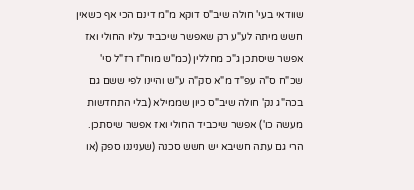שוודאי בעי' חולה שיב"ס דוקא מ"מ דינם הכי אף כשאין חשש מיתה לע"ע רק שאפשר שיכביד עליו החולי ואז אפשר שיסתכן ג"כ מחללין (כמ"ש מוח"ז רז"ל סי' שכ"ח ס"ה עפ"ד מ"א סק"ה ע"ש והיינו לפי ששם גם בכה"ג נק' חולה שיב"ס כיון שממילא (בלי התחדשות מעשה כו') אפשר שיכביד החולי ואז אפשר שיסתכן. הרי גם עתה חשיבא יש חשש סכנה (שעניננו ספק (או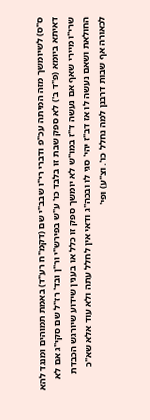ס"ס) לשיומשך מזה המיתה עכ"פ ודברי רי"ו שבב"י שם (דקמ"ח רע"ד) באמת תמוהים ומנגד להא דאיתא ביומא (פ"ד ב') לא ספק שבת זו בלבד כו' ע"ש בפירש"י ור"ן ובד' רז"ל שם סקי"ג אם לא שרי"ו מיירי שאף אם נעשה ד"ז במו"ש לא יומשך ספק זו כלל או בענין שידוע שיורגש הכבדת החולאת ושאם נעשה לו אז דב"ז יהי' סגי לו ובכה"ג ודאי אין לחלל עתה ולא עוד אלא שא"כ לכאורה אף שבות דרבנן למה נחלל כו'. וצ"ע) ופי'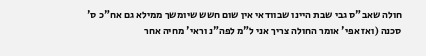חולה שאב"ס גבי שבת היינו שבוודאי אין שום חשש שיומשך ממילא גם אח"כ ס' סכנה (ואז אפי' אומר החולה צריך אני ל"מ לפה"נ וראי' מחיה אחר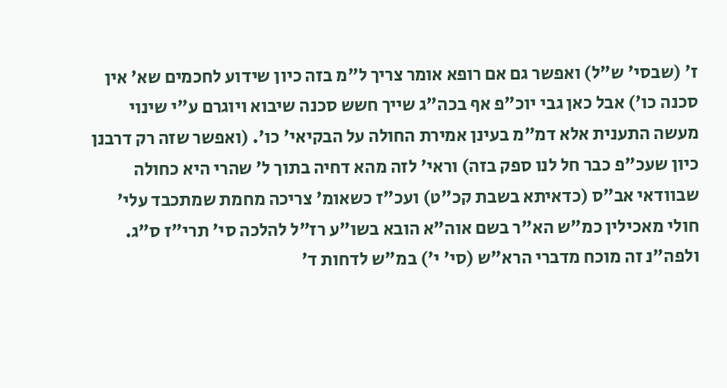ז' (שבסי' ש"ל) ואפשר גם אם רופא אומר צריך ל"מ בזה כיון שידוע לחכמים שא' אין סכנה כו') אבל כאן גבי יוכ"פ אף בכה"ג שייך חשש סכנה שיבוא ויוגרם ע"י שינוי מעשה התענית אלא דמ"מ בעינן אמירת החולה על הבקיאי' כו'. (ואפשר שזה רק דרבנן כיון שעכ"פ כבר חל לנו ספק בזה) וראי' לזה מהא דחיה בתוך ל' שהרי היא כחולה שבוודאי אב"ס (כדאיתא בשבת קכ"ט) ועכ"ז כשאומ' צריכה מחמת שמתכבד עלי' חולי מאכילין כמ"ש הא"ר בשם אוה"א הובא בשו"ע רז"ל להלכה סי' תרי"ז ס"ג. ולפה"נ זה מוכח מדברי הרא"ש (סי' י') במ"ש לדחות ד'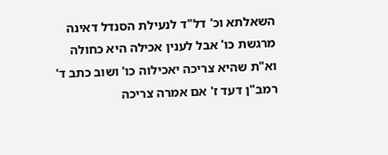השאלתא וכ' דל"ד לנעילת הסנדל דאינה מרגשת כו' אבל לענין אכילה היא כחולה וא"ת שהיא צריכה יאכילוה כו' ושוב כתב ד' רמב"ן דעד ז' אם אמרה צריכה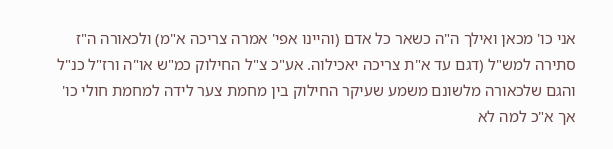אני כו' מכאן ואילך ה"ה כשאר כל אדם (והיינו אפי' אמרה צריכה א"מ) ולכאורה ה"ז סתירה למש"ל (דגם עד א"ת צריכה יאכילוה. אע"כ צ"ל החילוק כמ"ש או"ה ורז"ל כנ"ל והגם שלכאורה מלשונם משמע שעיקר החילוק בין מחמת צער לידה למחמת חולי כו' אך א"כ למה לא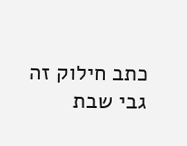כתב חילוק זה גבי שבת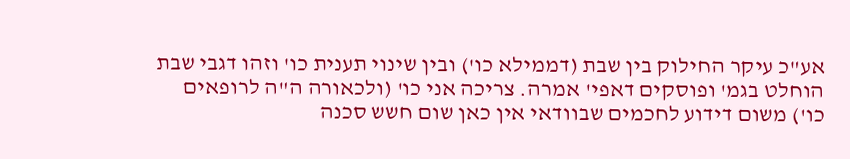אע"כ עיקר החילוק בין שבת (דממילא כו') ובין שינוי תענית כו' וזהו דגבי שבת הוחלט בגמ' ופוסקים דאפי' אמרה. צריכה אני כו' (ולכאורה ה"ה לרופאים כו') משום דידוע לחכמים שבוודאי אין כאן שום חשש סכנה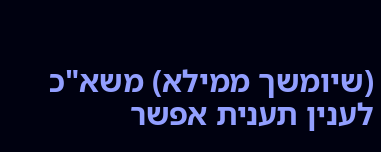(שיומשך ממילא) משא"כ לענין תענית אפשר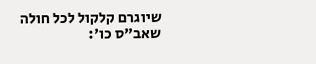שיוגרם קלקול לכל חולה שאב"ס כו':